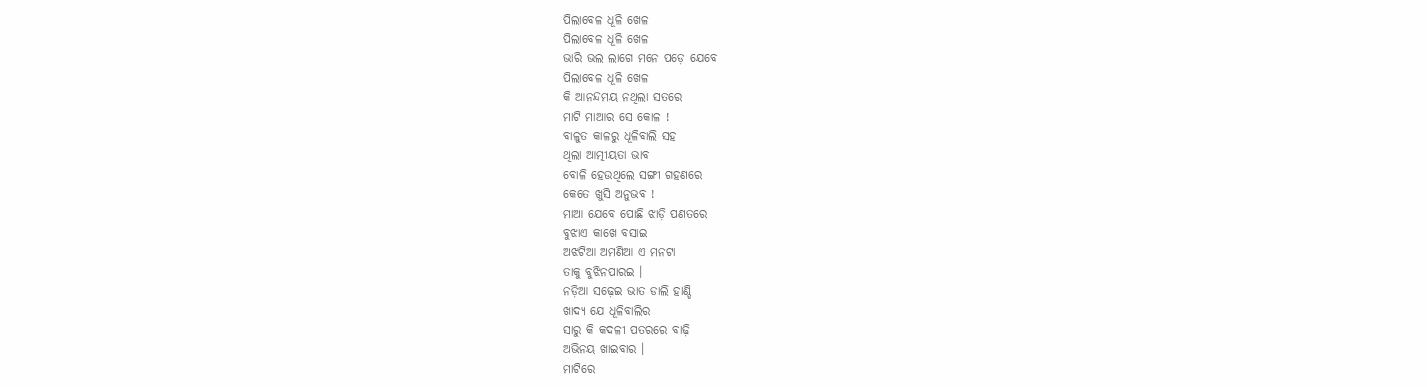ପିଲାବେଳ ଧୂଳି ଖେଳ
ପିଲାବେଳ ଧୂଳି ଖେଳ
ଭାରି ଭଲ ଲାଗେ ମନେ ପଡ଼େ ଯେବେ
ପିଲାବେଳ ଧୂଳି ଖେଳ
କି ଆନନ୍ଦମୟ ନଥିଲା ସତରେ
ମାଟି ମାଆର ସେ କୋଳ !
ବାଳୁତ କାଳରୁ ଧୂଳିବାଲି ସହ
ଥିଲା ଆତ୍ମୀୟତା ଭାବ
ବୋଳି ହେଉଥିଲେ ସଙ୍ଗୀ ଗହଣରେ
କେତେ ଖୁସି ଅନୁଭବ !
ମାଆ ଯେବେ ପୋଛି ଝାଡ଼ି ପଣତରେ
ବୁଝାଏ କାଖେ ବସାଇ
ଅଝଟିଆ ଅମଣିଆ ଏ ମନଟା
ତାକୁ ବୁଝିନପାରଇ ।
ନଡ଼ିଆ ସଢ଼େଇ ଭାତ ଡାଲି ହାଣ୍ଡି
ଖାଦ୍ୟ ଯେ ଧୂଳିବାଲିର
ସାରୁ କି କଦଳୀ ପତରରେ ବାଢ଼ି
ଅଭିନୟ ଖାଇବାର ।
ମାଟିରେ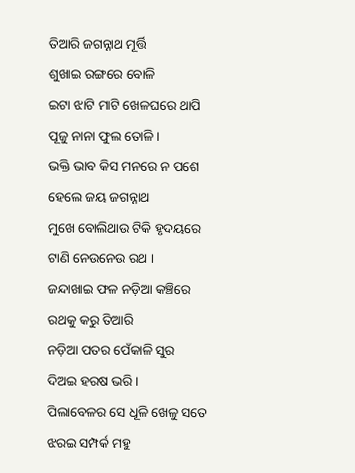ତିଆରି ଜଗନ୍ନାଥ ମୂର୍ତ୍ତି
ଶୁଖାଇ ରଙ୍ଗରେ ବୋଳି
ଇଟା ଝାଟି ମାଟି ଖେଳଘରେ ଥାପି
ପୂଜୁ ନାନା ଫୁଲ ତୋଳି ।
ଭକ୍ତି ଭାବ କିସ ମନରେ ନ ପଶେ
ହେଲେ ଜୟ ଜଗନ୍ନାଥ
ମୁଖେ ବୋଲିଥାଉ ଟିକି ହୃଦୟରେ
ଟାଣି ନେଉନେଉ ରଥ ।
ଜନ୍ଦାଖାଇ ଫଳ ନଡ଼ିଆ କଞ୍ଚିରେ
ରଥକୁ କରୁ ତିଆରି
ନଡ଼ିଆ ପତର ପେଁକାଳି ସୁର
ଦିଅଇ ହରଷ ଭରି ।
ପିଲାବେଳର ସେ ଧୂଳି ଖେଳୁ ସତେ
ଝରଇ ସମ୍ପର୍କ ମହୁ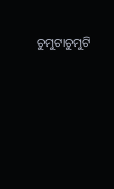ଚୁମୁଟାଚୁମୁଟି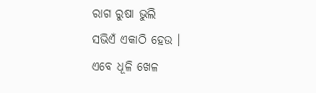ରାଗ ରୁଷା ଭୁଲି
ସଭିଏଁ ଏକାଠି ହେଉ ।
ଏବେ ଧୂଳି ଖେଳ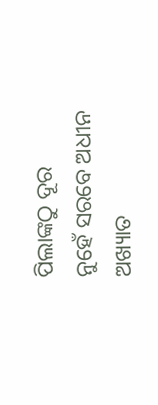ପିଲାଙ୍କଠୁ ଦୂର
ନୁହେଁ ସରବେ ଅଧୀନ
ଅଖ୍ୟାତ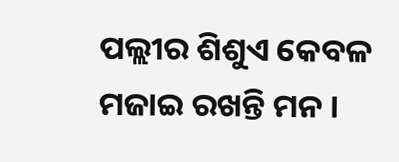ପଲ୍ଲୀର ଶିଶୁଏ କେବଳ
ମଜାଇ ରଖନ୍ତି ମନ ।